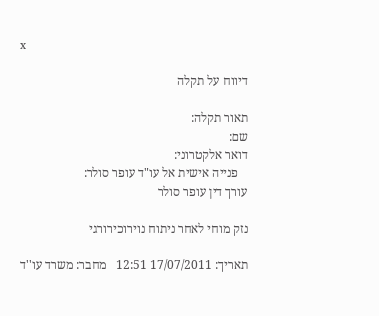x

דיווח על תקלה

תאור תקלה:
שם:
דואר אלקטרוני:
   פנייה אישית אל עו"ד עופר סולר:
עורך דין עופר סולר

נזק מוחי לאחר ניתוח נוירוכירורגי

תאריך: 17/07/2011 12:51   מחבר: משרד עו''ד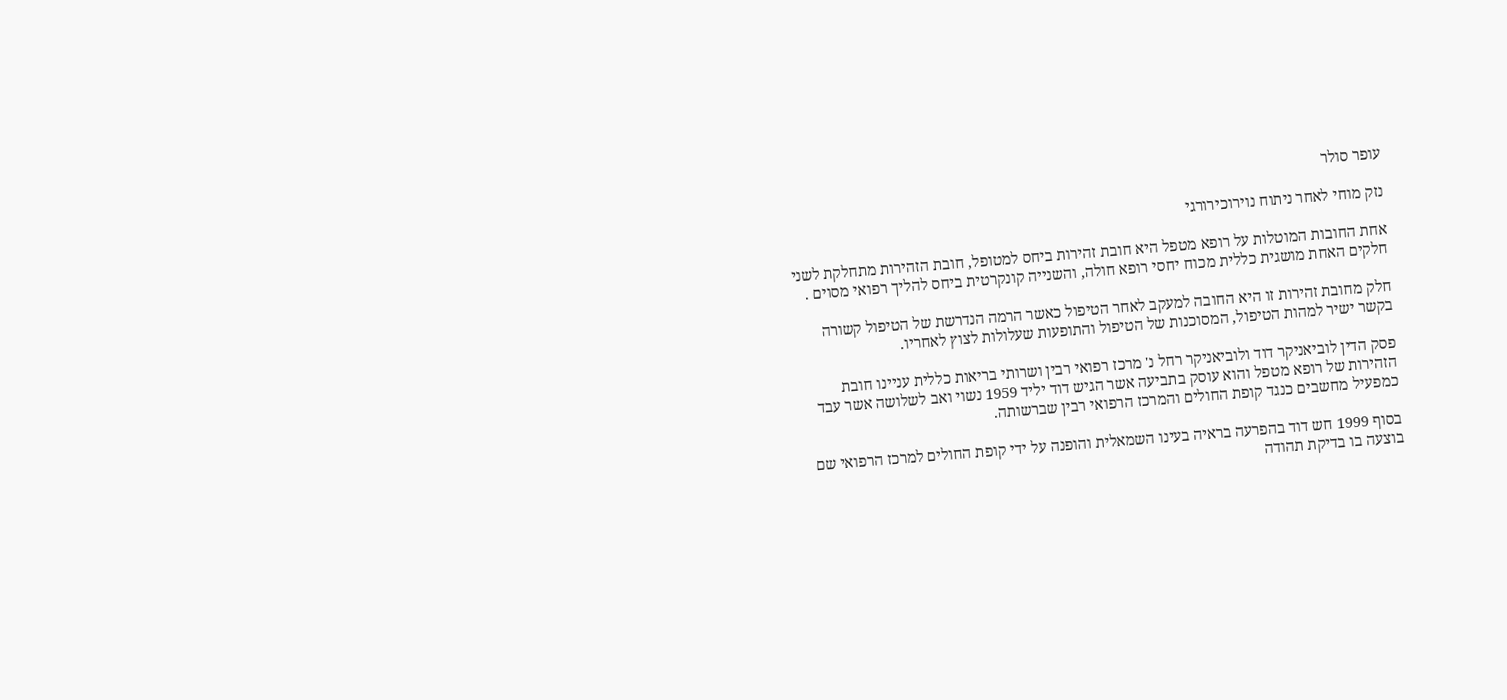עופר סולר

נזק מוחי לאחר ניתוח נוירוכירורגי

אחת החובות המוטלות על רופא מטפל היא חובת זהירות ביחס למטופל, חובת הזהירות מתחלקת לשני חלקים האחת מושגית כללית מכוח יחסי רופא חולה, והשנייה קונקרטית ביחס להליך רפואי מסוים .

חלק מחובת זהירות זו היא החובה למעקב לאחר הטיפול כאשר הרמה הנדרשת של הטיפול קשורה בקשר ישיר למהות הטיפול, המסוכנות של הטיפול והתופעות שעלולות לצוץ לאחריו.

פסק הדין לוביאניקר דוד ולוביאניקר רחל נ' מרכז רפואי רבין ושרותי בריאות כללית עניינו חובת הזהירות של רופא מטפל והוא עוסק בתביעה אשר הגיש דוד יליד 1959 נשוי ואב לשלושה אשר עבד כמפעיל מחשבים כנגד קופת החולים והמרכז הרפואי רבין שברשותה.

בסוף 1999 חש דוד בהפרעה בראיה בעינו השמאלית והופנה על ידי קופת החולים למרכז הרפואי שם בוצעה בו בדיקת תהודה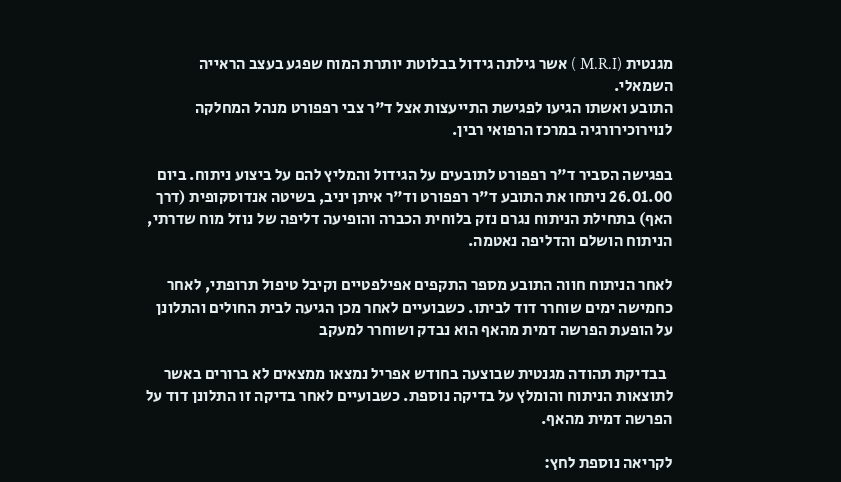מגנטית (M.R.I ) אשר גילתה גידול בבלוטת יותרת המוח שפגע בעצב הראייה השמאלי.
התובע ואשתו הגיעו לפגישת התייעצות אצל ד"ר צבי רפפורט מנהל המחלקה לנוירוכירורגיה במרכז הרפואי רבין.

בפגישה הסביר ד"ר רפפורט לתובעים על הגידול והמליץ להם על ביצוע ניתוח. ביום 26.01.00 ניתחו את התובע ד"ר רפפורט וד"ר איתן יניב, בשיטה אנדוסקופית (דרך האף) בתחילת הניתוח נגרם נזק בלוחית הכברה והופיעה דליפה של נוזל מוח שדרתי, הניתוח הושלם והדליפה נאטמה.

לאחר הניתוח חווה התובע מספר התקפים אפילפטיים וקיבל טיפול תרופתי, לאחר כחמישה ימים שוחרר דוד לביתו. כשבועיים לאחר מכן הגיעה לבית החולים והתלונן על הופעת הפרשה דמית מהאף הוא נבדק ושוחרר למעקב

  בבדיקת תהודה מגנטית שבוצעה בחודש אפריל נמצאו ממצאים לא ברורים באשר לתוצאות הניתוח והומלץ על בדיקה נוספת. כשבועיים לאחר בדיקה זו התלונן דוד על הפרשה דמית מהאף.

לקריאה נוספת לחץ: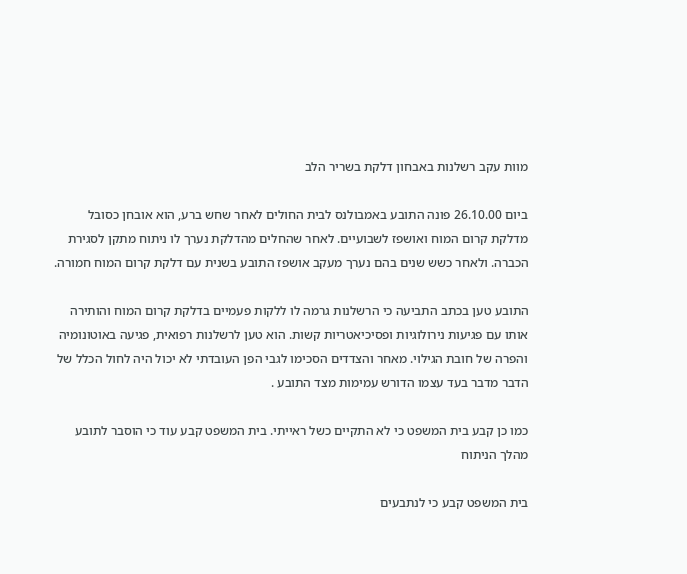מוות עקב רשלנות באבחון דלקת בשריר הלב

ביום 26.10.00 פונה התובע באמבולנס לבית החולים לאחר שחש ברע, הוא אובחן כסובל מדלקת קרום המוח ואושפז לשבועיים. לאחר שהחלים מהדלקת נערך לו ניתוח מתקן לסגירת הכברה. ולאחר כשש שנים בהם נערך מעקב אושפז התובע בשנית עם דלקת קרום המוח חמורה.

התובע טען בכתב התביעה כי הרשלנות גרמה לו ללקות פעמיים בדלקת קרום המוח והותירה אותו עם פגיעות נירולוגיות ופסיכיאטריות קשות. הוא טען לרשלנות רפואית, פגיעה באוטונומיה והפרה של חובת הגילוי. מאחר והצדדים הסכימו לגבי הפן העובדתי לא יכול היה לחול הכלל של הדבר מדבר בעד עצמו הדורש עמימות מצד התובע .

כמו כן קבע בית המשפט כי לא התקיים כשל ראייתי. בית המשפט קבע עוד כי הוסבר לתובע מהלך הניתוח

בית המשפט קבע כי לנתבעים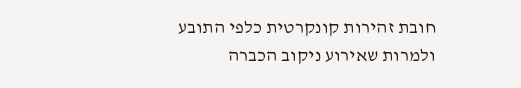חובת זהירות קונקרטית כלפי התובע ולמרות שאירוע ניקוב הכברה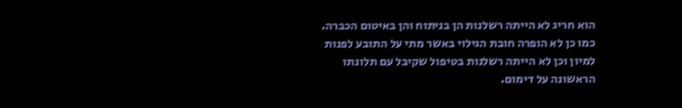הוא חריג לא הייתה רשלנות הן בניתוח והן באיטום הכברה. כמו כן לא הופרה חובת הגילוי באשר מתי על התובע לפנות למיון וכן לא הייתה רשלנות בטיפול שקיבל עם תלונתו הראשונה על דימום.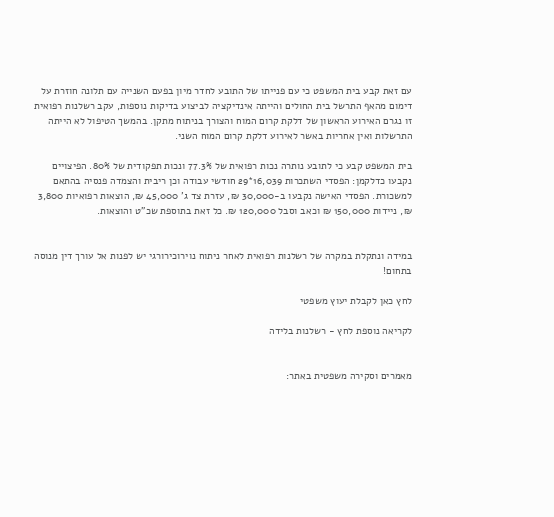עם זאת קבע בית המשפט כי עם פנייתו של התובע לחדר מיון בפעם השנייה עם תלונה חוזרת על דימום מהאף התרשל בית החולים והייתה אינדיקציה לביצוע בדיקות נוספות, עקב רשלנות רפואית זו נגרם האירוע הראשון של דלקת קרום המוח והצורך בניתוח מתקן. בהמשך הטיפול לא הייתה התרשלות ואין אחריות באשר לאירוע דלקת קרום המוח השני.

בית המשפט קבע כי לתובע נותרה נכות רפואית של 77.3% ונכות תפקודית של 80%. הפיצויים נקבעו כדלקמן: הפסדי השתכרות 16,039*29 חודשי עבודה וכן ריבית והצמדה פנסיה בהתאם למשכורת. הפסדי האישה נקבעו ב-30,000 ₪, עזרת צד ג' 45,000 ₪, הוצאות רפואיות 3,800 ₪, ניידות 150,000 ₪ וכאב וסבל 120,000 ₪. כל זאת בתוספת שכ"ט והוצאות.


במידה ונתקלת במקרה של רשלנות רפואית לאחר ניתוח נוירוכירורגי יש לפנות אל עורך דין מנוסה בתחום!

לחץ כאן לקבלת יעוץ משפטי

לקריאה נוספת לחץ - רשלנות בלידה


מאמרים וסקירה משפטית באתר: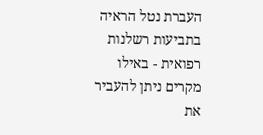העברת נטל הראיה בתביעות רשלנות רפואית - באילו מקרים ניתן להעביר את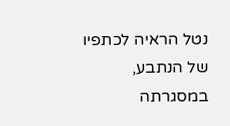נטל הראיה לכתפיו של הנתבע, במסגרתה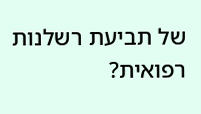של תביעת רשלנות רפואית?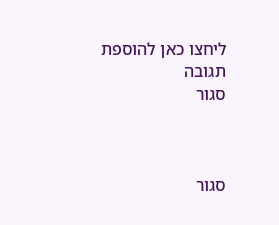ליחצו כאן להוספת תגובה
סגור



סגור